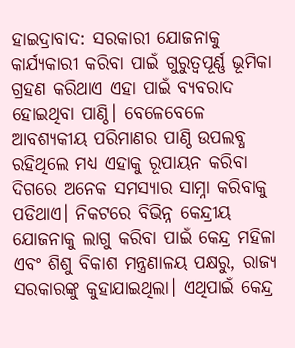ହାଇଦ୍ରାବାଦ: ସରକାରୀ ଯୋଜନାକୁ କାର୍ଯ୍ୟକାରୀ କରିବା ପାଇଁ ଗୁରୁତ୍ୱପୂର୍ଣ୍ଣ ଭୂମିକା ଗ୍ରହଣ କରିଥାଏ ଏହା ପାଇଁ ବ୍ୟବରାଦ ହୋଇଥିବା ପାଣ୍ଠି। ବେଳେବେଳେ ଆବଶ୍ୟକୀୟ ପରିମାଣର ପାଣ୍ଠି ଉପଲବ୍ଧ ରହିଥିଲେ ମଧ୍ୟ ଏହାକୁ ରୂପାୟନ କରିବା ଦିଗରେ ଅନେକ ସମସ୍ଯାର ସାମ୍ନା କରିବାକୁ ପଡିଥାଏ। ନିକଟରେ ବିଭିନ୍ନ କେନ୍ଦ୍ରୀୟ ଯୋଜନାକୁ ଲାଗୁ କରିବା ପାଇଁ କେନ୍ଦ୍ର ମହିଳା ଏବଂ ଶିଶୁ ବିକାଶ ମନ୍ତ୍ରଣାଳୟ ପକ୍ଷରୁ, ରାଜ୍ୟ ସରକାରଙ୍କୁ କୁହାଯାଇଥିଲା। ଏଥିପାଇଁ କେନ୍ଦ୍ର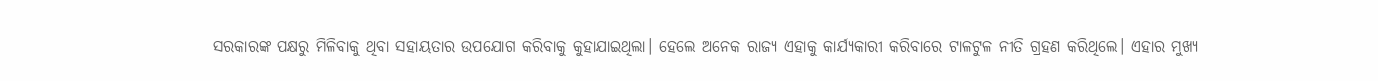ସରକାରଙ୍କ ପକ୍ଷରୁ ମିଳିବାକୁ ଥିବା ସହାୟତାର ଉପଯୋଗ କରିବାକୁ କୁହାଯାଇଥିଲା। ହେଲେ ଅନେକ ରାଜ୍ୟ ଏହାକୁ କାର୍ଯ୍ୟକାରୀ କରିବାରେ ଟାଳଟୁଳ ନୀତି ଗ୍ରହଣ କରିଥିଲେ। ଏହାର ମୁଖ୍ୟ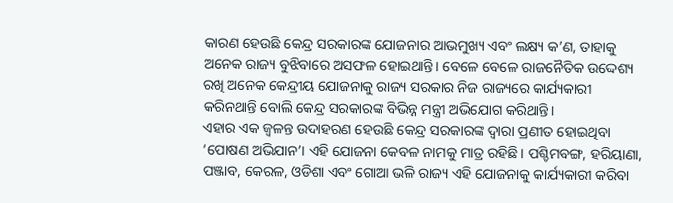କାରଣ ହେଉଛି କେନ୍ଦ୍ର ସରକାରଙ୍କ ଯୋଜନାର ଆଭମୁଖ୍ୟ ଏବଂ ଲକ୍ଷ୍ୟ କ’ଣ, ତାହାକୁ ଅନେକ ରାଜ୍ୟ ବୁଝିବାରେ ଅସଫଳ ହୋଇଥାନ୍ତି। ବେଳେ ବେଳେ ରାଜନୈତିକ ଉଦ୍ଦେଶ୍ୟ ରଖି ଅନେକ କେନ୍ଦ୍ରୀୟ ଯୋଜନାକୁ ରାଜ୍ୟ ସରକାର ନିଜ ରାଜ୍ୟରେ କାର୍ଯ୍ୟକାରୀ କରିନଥାନ୍ତି ବୋଲି କେନ୍ଦ୍ର ସରକାରଙ୍କ ବିଭିନ୍ନ ମନ୍ତ୍ରୀ ଅଭିଯୋଗ କରିଥାନ୍ତି।
ଏହାର ଏକ ଜ୍ବଳନ୍ତ ଉଦାହରଣ ହେଉଛି କେନ୍ଦ୍ର ସରକାରଙ୍କ ଦ୍ବାରା ପ୍ରଣୀତ ହୋଇଥିବା ‘ପୋଷଣ ଅଭିଯାନ’। ଏହି ଯୋଜନା କେବଳ ନାମକୁ ମାତ୍ର ରହିଛି। ପଶ୍ଚିମବଙ୍ଗ, ହରିୟାଣା, ପଞ୍ଜାବ, କେରଳ, ଓଡିଶା ଏବଂ ଗୋଆ ଭଳି ରାଜ୍ୟ ଏହି ଯୋଜନାକୁ କାର୍ଯ୍ୟକାରୀ କରିବା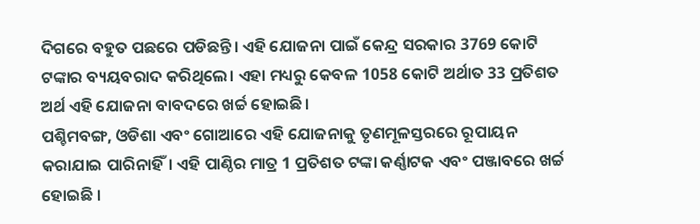ଦିଗରେ ବହୁତ ପଛରେ ପଡିଛନ୍ତି। ଏହି ଯୋଜନା ପାଇଁ କେନ୍ଦ୍ର ସରକାର 3769 କୋଟି ଟଙ୍କାର ବ୍ୟୟବରାଦ କରିଥିଲେ। ଏହା ମଧ୍ୟରୁ କେବଳ 1058 କୋଟି ଅର୍ଥାତ 33 ପ୍ରତିଶତ ଅର୍ଥ ଏହି ଯୋଜନା ବାବଦରେ ଖର୍ଚ୍ଚ ହୋଇଛି।
ପଶ୍ଚିମବଙ୍ଗ, ଓଡିଶା ଏବଂ ଗୋଆରେ ଏହି ଯୋଜନାକୁ ତୃଣମୂଳସ୍ତରରେ ରୂପାୟନ କରାଯାଇ ପାରିନାହିଁ। ଏହି ପାଣ୍ଠିର ମାତ୍ର 1 ପ୍ରତିଶତ ଟଙ୍କା କର୍ଣ୍ଣାଟକ ଏବଂ ପଞ୍ଜାବରେ ଖର୍ଚ୍ଚ ହୋଇଛି ।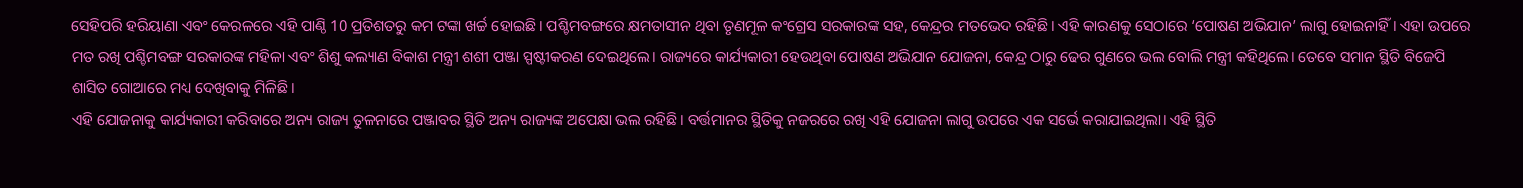ସେହିପରି ହରିୟାଣା ଏବଂ କେରଳରେ ଏହି ପାଣ୍ଠି 10 ପ୍ରତିଶତରୁ କମ ଟଙ୍କା ଖର୍ଚ୍ଚ ହୋଇଛି। ପଶ୍ଚିମବଙ୍ଗରେ କ୍ଷମତାସୀନ ଥିବା ତୃଣମୂଳ କଂଗ୍ରେସ ସରକାରଙ୍କ ସହ, କେନ୍ଦ୍ରର ମତଭେଦ ରହିଛି। ଏହି କାରଣକୁ ସେଠାରେ ‘ପୋଷଣ ଅଭିଯାନ’ ଲାଗୁ ହୋଇନାହିଁ। ଏହା ଉପରେ ମତ ରଖି ପଶ୍ଚିମବଙ୍ଗ ସରକାରଙ୍କ ମହିଳା ଏବଂ ଶିଶୁ କଲ୍ୟାଣ ବିକାଶ ମନ୍ତ୍ରୀ ଶଶୀ ପଞ୍ଜା ସ୍ପଷ୍ଟୀକରଣ ଦେଇଥିଲେ। ରାଜ୍ୟରେ କାର୍ଯ୍ୟକାରୀ ହେଉଥିବା ପୋଷଣ ଅଭିଯାନ ଯୋଜନା, କେନ୍ଦ୍ର ଠାରୁ ଢେର ଗୁଣରେ ଭଲ ବୋଲି ମନ୍ତ୍ରୀ କହିଥିଲେ। ତେବେ ସମାନ ସ୍ଥିତି ବିଜେପି ଶାସିତ ଗୋଆରେ ମଧ୍ୟ ଦେଖିବାକୁ ମିଳିଛି।
ଏହି ଯୋଜନାକୁ କାର୍ଯ୍ୟକାରୀ କରିବାରେ ଅନ୍ୟ ରାଜ୍ୟ ତୁଳନାରେ ପଞ୍ଜାବର ସ୍ଥିତି ଅନ୍ୟ ରାଜ୍ୟଙ୍କ ଅପେକ୍ଷା ଭଲ ରହିଛି। ବର୍ତ୍ତମାନର ସ୍ଥିତିକୁ ନଜରରେ ରଖି ଏହି ଯୋଜନା ଲାଗୁ ଉପରେ ଏକ ସର୍ଭେ କରାଯାଇଥିଲା। ଏହି ସ୍ଥିତି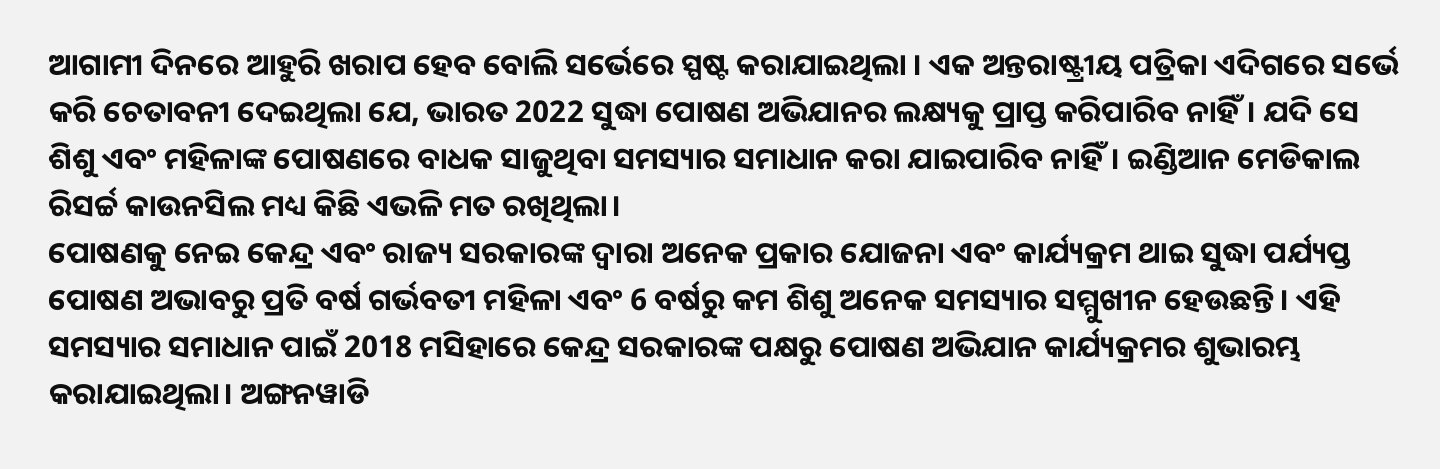ଆଗାମୀ ଦିନରେ ଆହୁରି ଖରାପ ହେବ ବୋଲି ସର୍ଭେରେ ସ୍ପଷ୍ଟ କରାଯାଇଥିଲା । ଏକ ଅନ୍ତରାଷ୍ଟ୍ରୀୟ ପତ୍ରିକା ଏଦିଗରେ ସର୍ଭେ କରି ଚେତାବନୀ ଦେଇଥିଲା ଯେ, ଭାରତ 2022 ସୁଦ୍ଧା ପୋଷଣ ଅଭିଯାନର ଲକ୍ଷ୍ୟକୁ ପ୍ରାପ୍ତ କରିପାରିବ ନାହିଁ। ଯଦି ସେ ଶିଶୁ ଏବଂ ମହିଳାଙ୍କ ପୋଷଣରେ ବାଧକ ସାଜୁଥିବା ସମସ୍ୟାର ସମାଧାନ କରା ଯାଇପାରିବ ନାହିଁ। ଇଣ୍ଡିଆନ ମେଡିକାଲ ରିସର୍ଚ୍ଚ କାଉନସିଲ ମଧ୍ୟ କିଛି ଏଭଳି ମତ ରଖିଥିଲା।
ପୋଷଣକୁ ନେଇ କେନ୍ଦ୍ର ଏବଂ ରାଜ୍ୟ ସରକାରଙ୍କ ଦ୍ବାରା ଅନେକ ପ୍ରକାର ଯୋଜନା ଏବଂ କାର୍ଯ୍ୟକ୍ରମ ଥାଇ ସୁଦ୍ଧା ପର୍ଯ୍ୟପ୍ତ ପୋଷଣ ଅଭାବରୁ ପ୍ରତି ବର୍ଷ ଗର୍ଭବତୀ ମହିଳା ଏବଂ 6 ବର୍ଷରୁ କମ ଶିଶୁ ଅନେକ ସମସ୍ୟାର ସମ୍ମୁଖୀନ ହେଉଛନ୍ତି। ଏହି ସମସ୍ୟାର ସମାଧାନ ପାଇଁ 2018 ମସିହାରେ କେନ୍ଦ୍ର ସରକାରଙ୍କ ପକ୍ଷରୁ ପୋଷଣ ଅଭିଯାନ କାର୍ଯ୍ୟକ୍ରମର ଶୁଭାରମ୍ଭ କରାଯାଇଥିଲା। ଅଙ୍ଗନୱାଡି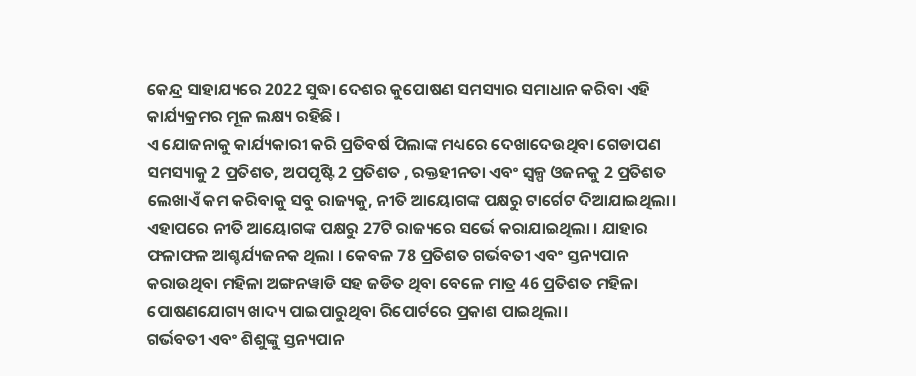କେନ୍ଦ୍ର ସାହାଯ୍ୟରେ 2022 ସୁଦ୍ଧା ଦେଶର କୁପୋଷଣ ସମସ୍ୟାର ସମାଧାନ କରିବା ଏହି କାର୍ଯ୍ୟକ୍ରମର ମୂଳ ଲକ୍ଷ୍ୟ ରହିଛି ।
ଏ ଯୋଜନାକୁ କାର୍ଯ୍ୟକାରୀ କରି ପ୍ରତିବର୍ଷ ପିଲାଙ୍କ ମଧ୍ୟରେ ଦେଖାଦେଉଥିବା ଗେଡାପଣ ସମସ୍ୟାକୁ 2 ପ୍ରତିଶତ, ଅପପୃଷ୍ଟି 2 ପ୍ରତିଶତ , ରକ୍ତହୀନତା ଏବଂ ସ୍ବଳ୍ପ ଓଜନକୁ 2 ପ୍ରତିଶତ ଲେଖାଏଁ କମ କରିବାକୁ ସବୁ ରାଜ୍ୟକୁ, ନୀତି ଆୟୋଗଙ୍କ ପକ୍ଷରୁ ଟାର୍ଗେଟ ଦିଆଯାଇଥିଲା। ଏହାପରେ ନୀତି ଆୟୋଗଙ୍କ ପକ୍ଷରୁ 27ଟି ରାଜ୍ୟରେ ସର୍ଭେ କରାଯାଇଥିଲା । ଯାହାର ଫଳାଫଳ ଆଶ୍ଚର୍ଯ୍ୟଜନକ ଥିଲା । କେବଳ 78 ପ୍ରତିଶତ ଗର୍ଭବତୀ ଏବଂ ସ୍ତନ୍ୟପାନ କରାଉଥିବା ମହିଳା ଅଙ୍ଗନୱାଡି ସହ ଜଡିତ ଥିବା ବେଳେ ମାତ୍ର 46 ପ୍ରତିଶତ ମହିଳା ପୋଷଣଯୋଗ୍ୟ ଖାଦ୍ୟ ପାଇପାରୁଥିବା ରିପୋର୍ଟରେ ପ୍ରକାଶ ପାଇଥିଲା।
ଗର୍ଭବତୀ ଏବଂ ଶିଶୁଙ୍କୁ ସ୍ତନ୍ୟପାନ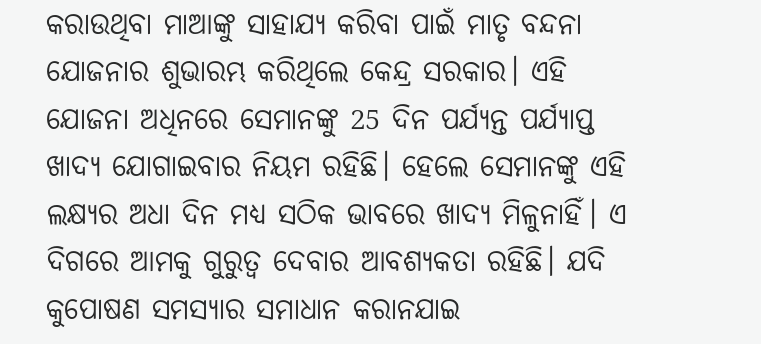କରାଉଥିବା ମାଆଙ୍କୁ ସାହାଯ୍ୟ କରିବା ପାଇଁ ମାତୃ ବନ୍ଦନା ଯୋଜନାର ଶୁଭାରମ୍ଭ କରିଥିଲେ କେନ୍ଦ୍ର ସରକାର। ଏହି ଯୋଜନା ଅଧିନରେ ସେମାନଙ୍କୁ 25 ଦିନ ପର୍ଯ୍ୟନ୍ତ ପର୍ଯ୍ୟାପ୍ତ ଖାଦ୍ୟ ଯୋଗାଇବାର ନିୟମ ରହିଛି। ହେଲେ ସେମାନଙ୍କୁ ଏହି ଲକ୍ଷ୍ୟର ଅଧା ଦିନ ମଧ୍ୟ ସଠିକ ଭାବରେ ଖାଦ୍ୟ ମିଳୁନାହିଁ। ଏ ଦିଗରେ ଆମକୁ ଗୁରୁତ୍ବ ଦେବାର ଆବଶ୍ୟକତା ରହିଛି। ଯଦି କୁପୋଷଣ ସମସ୍ୟାର ସମାଧାନ କରାନଯାଇ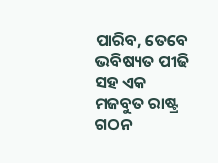ପାରିବ, ତେବେ ଭବିଷ୍ୟତ ପୀଢି ସହ ଏକ ମଜବୁତ ରାଷ୍ଟ୍ର ଗଠନ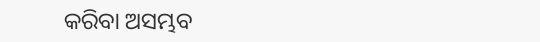କରିବା ଅସମ୍ଭବ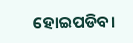ହୋଇପଡିବ।